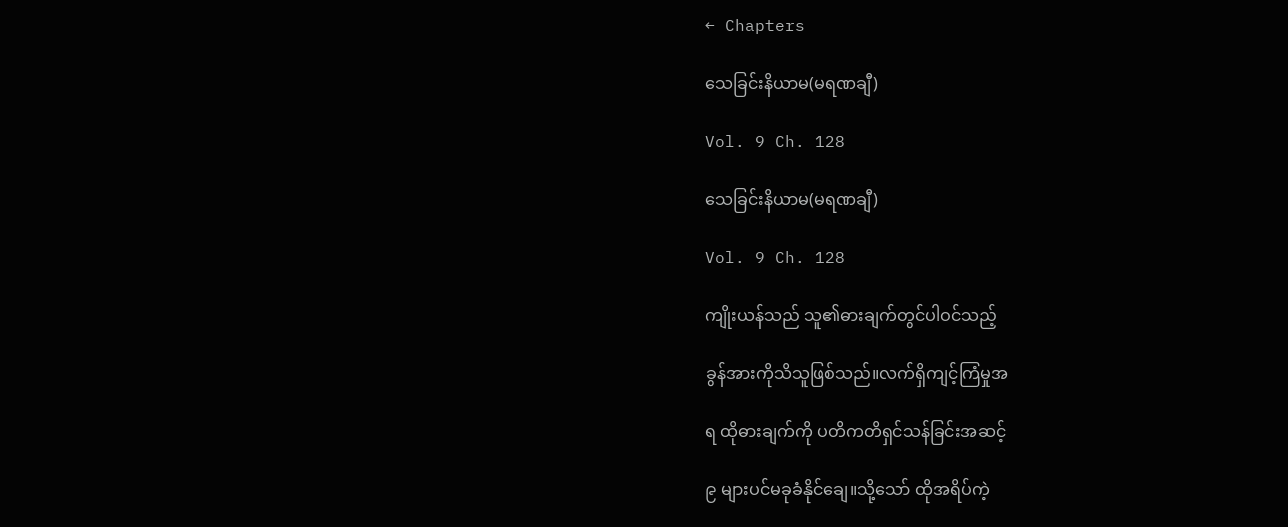← Chapters

သေခြင်းနိယာမ(မရဏချီ)

Vol. 9 Ch. 128

သေခြင်းနိယာမ(မရဏချီ)

Vol. 9 Ch. 128

ကျိုးယန်သည် သူ၏ဓားချက်တွင်ပါဝင်သည့်

ခွန်အားကိုသိသူဖြစ်သည်။လက်ရှိကျင့်ကြံမှုအ

ရ ထိုဓားချက်ကို ပတိကတိရှင်သန်ခြင်းအဆင့်

၉ များပင်မခုခံနိုင်ချေ။သို့သော် ထိုအရိပ်ကဲ့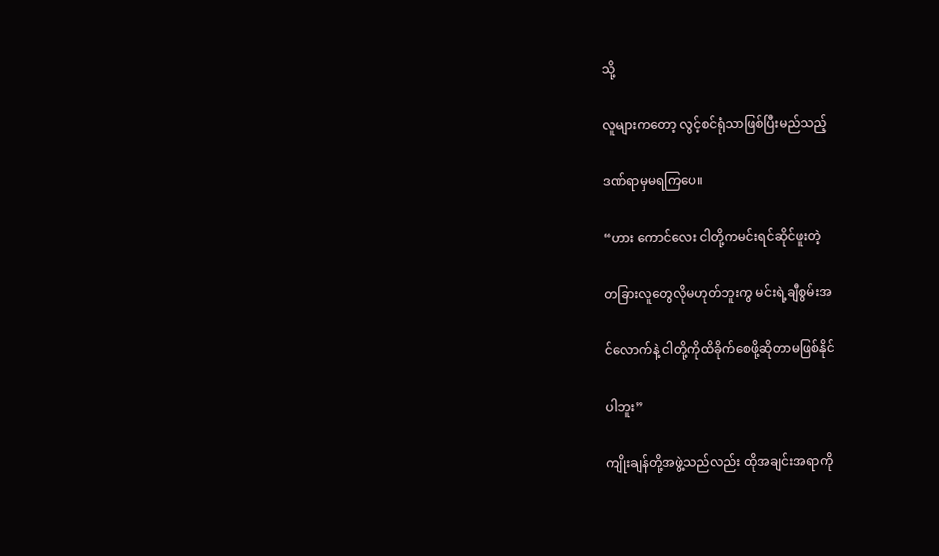သို့

လူများကတော့ လွင့်စင်ရုံသာဖြစ်ပြီးမည်သည့်

ဒဏ်ရာမှမရကြပေ။

“ဟား ကောင်လေး ငါတို့ကမင်းရင်ဆိုင်ဖူးတဲ့

တခြားလူတွေလိုမဟုတ်ဘူးကွ မင်းရဲ့ချီစွမ်းအ

င်လောက်နဲ့ ငါတို့ကိုထိခိုက်စေဖို့ဆိုတာမဖြစ်နိုင်

ပါဘူး”

ကျိုးချန်တို့အဖွဲ့သည်လည်း ထိုအချင်းအရာကို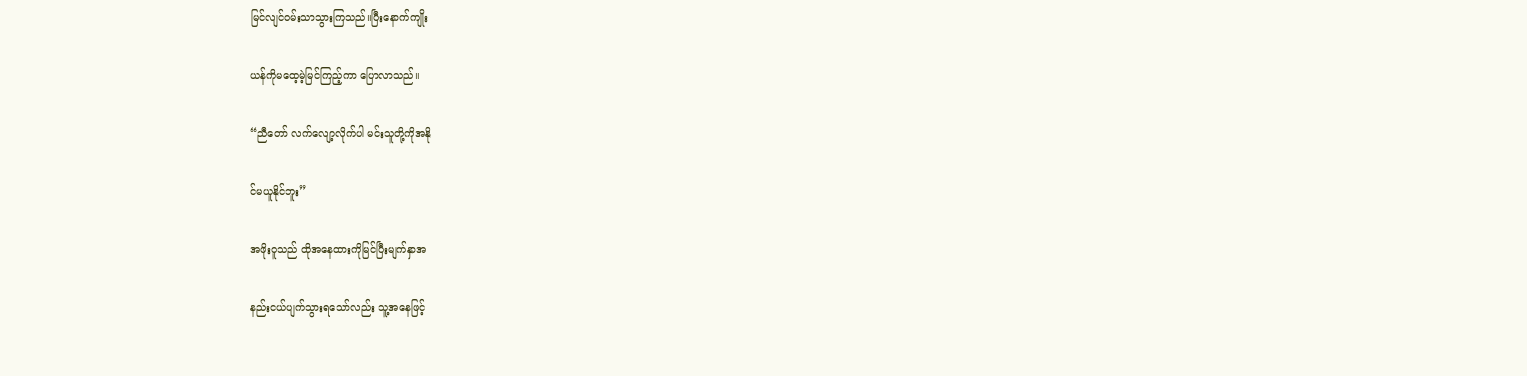မြင်လျင်ဝမ်းသာသွားကြသည်။ပြီးနောက်ကျိုး

ယန်ကိုမထေ့မဲ့မြင်ကြည့်ကာ ပြောလာသည်။

“ညီတော် လက်လျော့လိုက်ပါ မင်းသူတို့ကိုအနို

င်မယူနိုင်ဘူး”

အဖိုးဝူသည် ထိုအနေထားကိုမြင်ပြီးမျက်နှာအ

နည်းငယ်ပျက်သွားရသော်လည်း သူ့အနေဖြင့်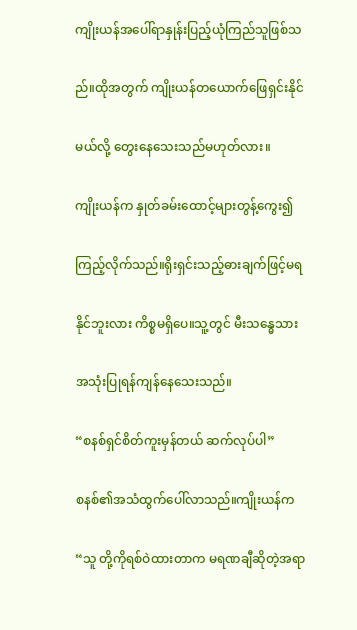ကျိုးယန်အပေါ်ရာနှုန်းပြည့်ယုံကြည်သူဖြစ်သ

ည်။ထိုအတွက် ကျိုးယန်တယောက်ဖြေရှင်းနိုင်

မယ်လို့ တွေးနေသေးသည်မဟုတ်လား။

ကျိုးယန်က နှုတ်ခမ်းထောင့်များတွန့်ကွေး၍

ကြည့်လိုက်သည်။ရိုးရှင်းသည့်ဓားချက်ဖြင့်မရ

နိုင်ဘူးလား ကိစ္စမရှိပေ။သူ့တွင် မီးသန္ဓေသား

အသုံးပြုရန်ကျန်နေသေးသည်။

“စနစ်ရှင်စိတ်ကူးမှန်တယ် ဆက်လုပ်ပါ”

စနစ်၏အသံထွက်ပေါ်လာသည်။ကျိုးယန်က

“သူ တို့ကိုရစ်ဝဲထားတာက မရဏချီဆိုတဲ့အရာ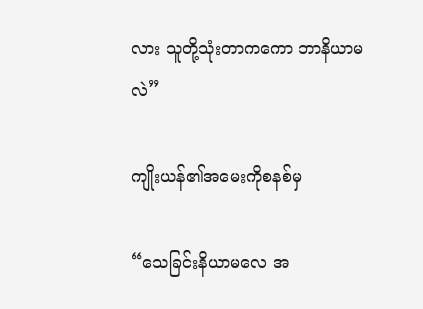လား သူတို့သုံးတာကကော ဘာနိယာမလဲ”

ကျိုးယန်၏အမေးကိုစနစ်မှ

“သေခြင်းနိယာမလေ အ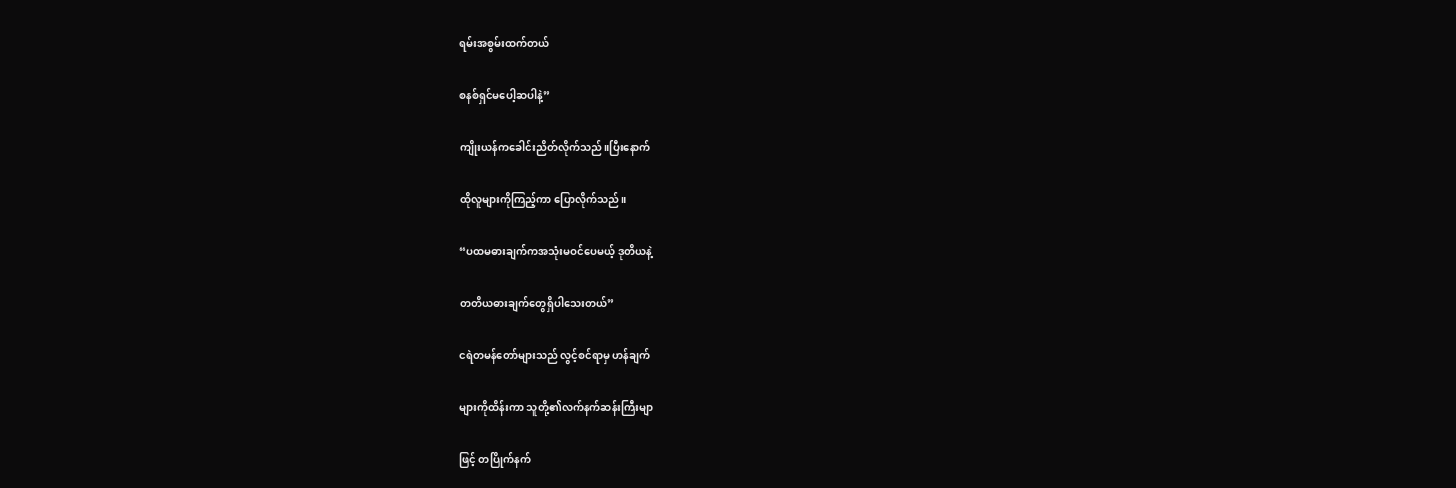ရမ်းအစွမ်းထက်တယ်

စနစ်ရှင်မပေါ့ဆပါနဲ့”

ကျိုးယန်ကခေါင်းညိတ်လိုက်သည်။ပြီးနောက်

ထိုလူများကိုကြည့်ကာ ပြောလိုက်သည်။

“ပထမဓားချက်ကအသုံးမဝင်ပေမယ့် ဒုတိယနဲ့

တတိယဓားချက်တွေရှိပါသေးတယ်”

ငရဲတမန်တော်များသည် လွင့်စင်ရာမှ ဟန်ချက်

များကိုထိန်းကာ သူတို့၏လက်နက်ဆန်းကြီးမျာ

ဖြင့် တပြိုက်နက်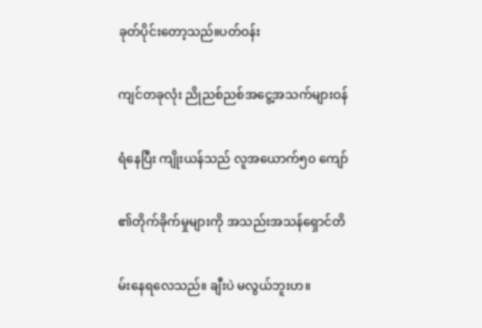ခုတ်ပိုင်းတော့သည်။ပတ်ဝန်း

ကျင်တခုလုံး ညိုညစ်ညစ်အငွေ့အသက်များဝန်

ရံနေပြီး ကျိုးယန်သည် လူအယောက်၅၀ ကျော်

၏တိုက်ခိုက်မှုများကို အသည်းအသန်ရှောင်တိ

မ်းနေရလေသည်။ ချီးပဲ မလွယ်ဘူးဟ။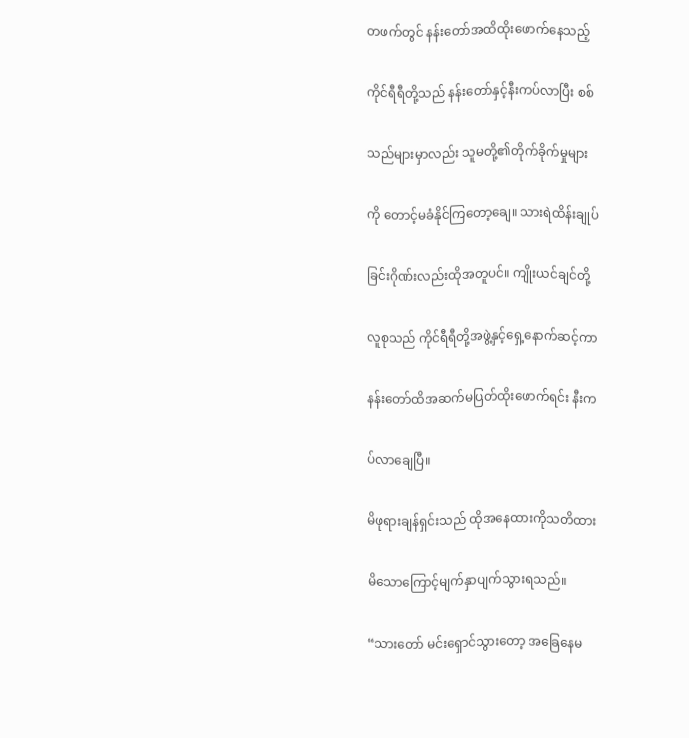တဖက်တွင် နန်းတော်အထိထိုးဖောက်နေသည့်

ကိုင်ရီရီတို့သည် နန်းတော်နှင့်နီးကပ်လာပြီး စစ်

သည်များမှာလည်း သူမတို့၏တိုက်ခိုက်မှုများ

ကို တောင့်မခံနိုင်ကြတော့ချေ။ သားရဲထိန်းချုပ်

ခြင်းဂိုဏ်းလည်းထိုအတူပင်။ ကျိုးယင်ချင်တို့

လူစုသည် ကိုင်ရီရီတို့အဖွဲ့နှင့်ရှေ့နောက်ဆင့်ကာ

နန်းတော်ထိအဆက်မပြတ်ထိုးဖောက်ရင်း နီးက

ပ်လာချေပြီ။

မိဖုရားချန်ရှင်းသည် ထိုအနေထားကိုသတိထား

မိသောကြောင့်မျက်နှာပျက်သွားရသည်။

“သားတော် မင်းရှောင်သွားတော့ အခြေနေမ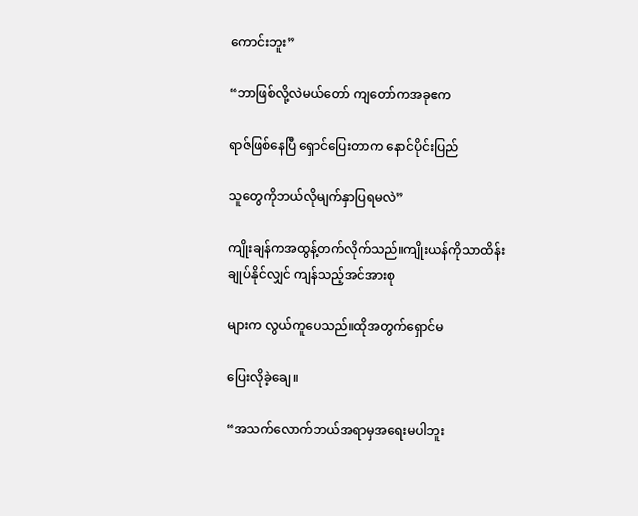ကောင်းဘူး”

“ဘာဖြစ်လို့လဲမယ်တော် ကျတော်ကအခုဧက

ရာဇ်ဖြစ်နေပြီ ရှောင်ပြေးတာက နောင်ပိုင်းပြည်

သူတွေကိုဘယ်လိုမျက်နှာပြရမလဲ”

ကျိုးချန်ကအထွန့်တက်လိုက်သည်။ကျိုးယန်ကိုသာထိန်းချုပ်နိုင်လျှင် ကျန်သည့်အင်အားစု

များက လွယ်ကူပေသည်။ထိုအတွက်ရှောင်မ

ပြေးလိုခဲ့ချေ။

“အသက်လောက်ဘယ်အရာမှအရေးမပါဘူး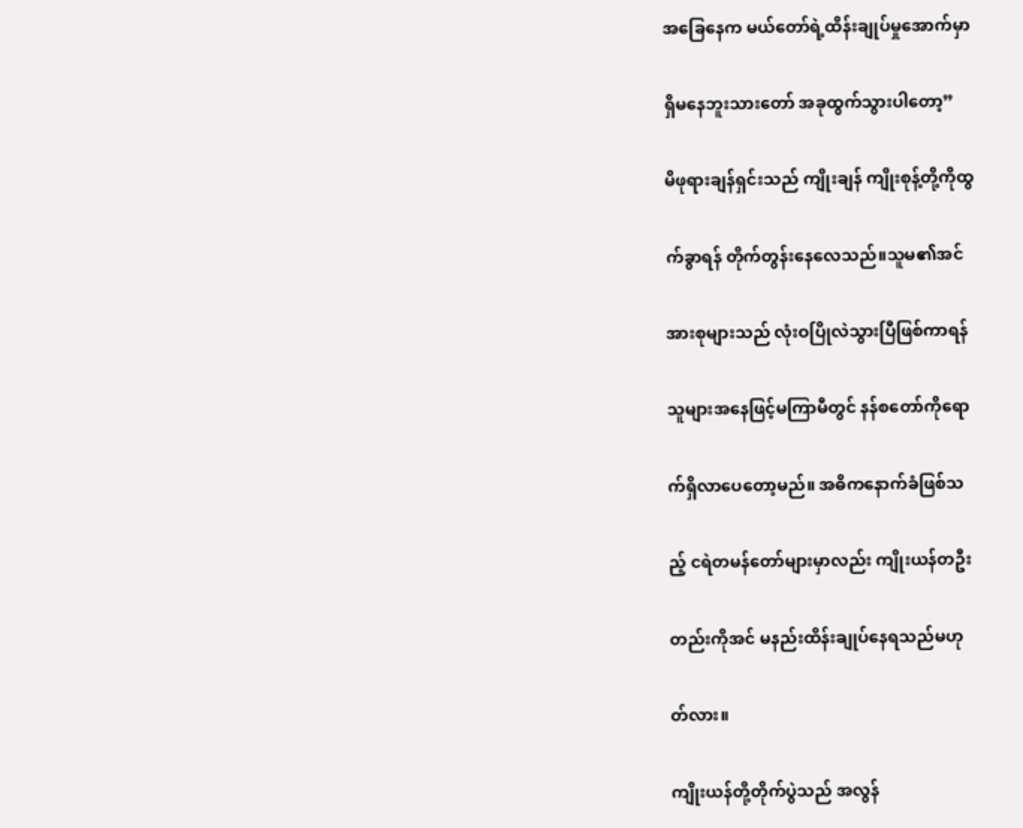အခြေနေက မယ်တော်ရဲ့ထိန်းချုပ်မှုအောက်မှာ

ရှိမနေဘူးသားတော် အခုထွက်သွားပါတော့”

မိဖုရားချန်ရှင်းသည် ကျိုးချန် ကျိုးစုန့်တို့ကိုထွ

က်ခွာရန် တိုက်တွန်းနေလေသည်။သူမ၏အင်

အားစုများသည် လုံးဝပြိုလဲသွားပြီဖြစ်ကာရန်

သူများအနေဖြင့်မကြာမီတွင် နန်စတော်ကိုရော

က်ရှိလာပေတော့မည်။ အဓိကနောက်ခံဖြစ်သ

ည့် ငရဲတမန်တော်များမှာလည်း ကျိုးယန်တဦး

တည်းကိုအင် မနည်းထိန်းချုပ်နေရသည်မဟု

တ်လား။

ကျိုးယန်တို့တိုက်ပွဲသည် အလွန်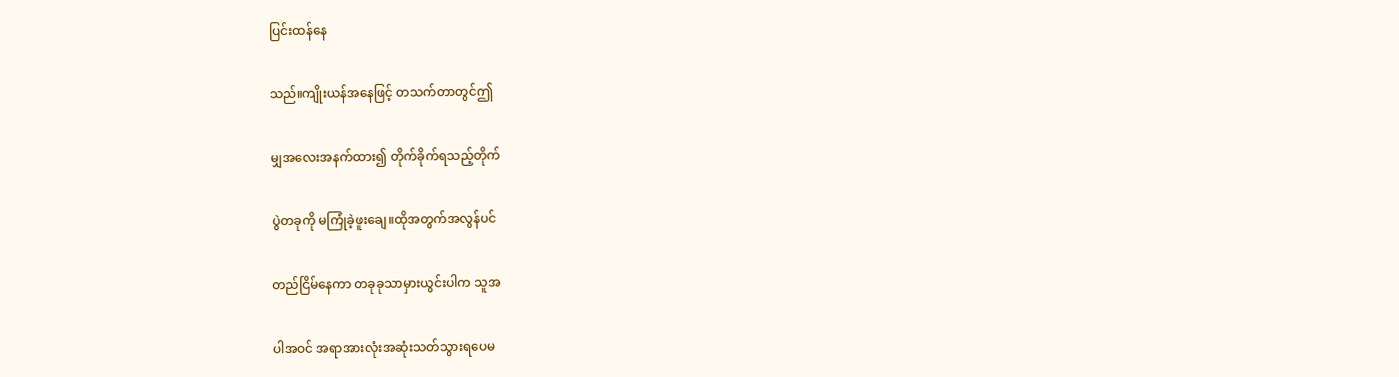ပြင်းထန်နေ

သည်။ကျိုးယန်အနေဖြင့် တသက်တာတွင်ဤ

မျှအလေးအနက်ထား၍ တိုက်ခိုက်ရသည့်တိုက်

ပွဲတခုကို မကြုံခဲ့ဖူးချေ။ထိုအတွက်အလွန်ပင်

တည်ငြိမ်နေကာ တခုခုသာမှားယွင်းပါက သူအ

ပါအဝင် အရာအားလုံးအဆုံးသတ်သွားရပေမ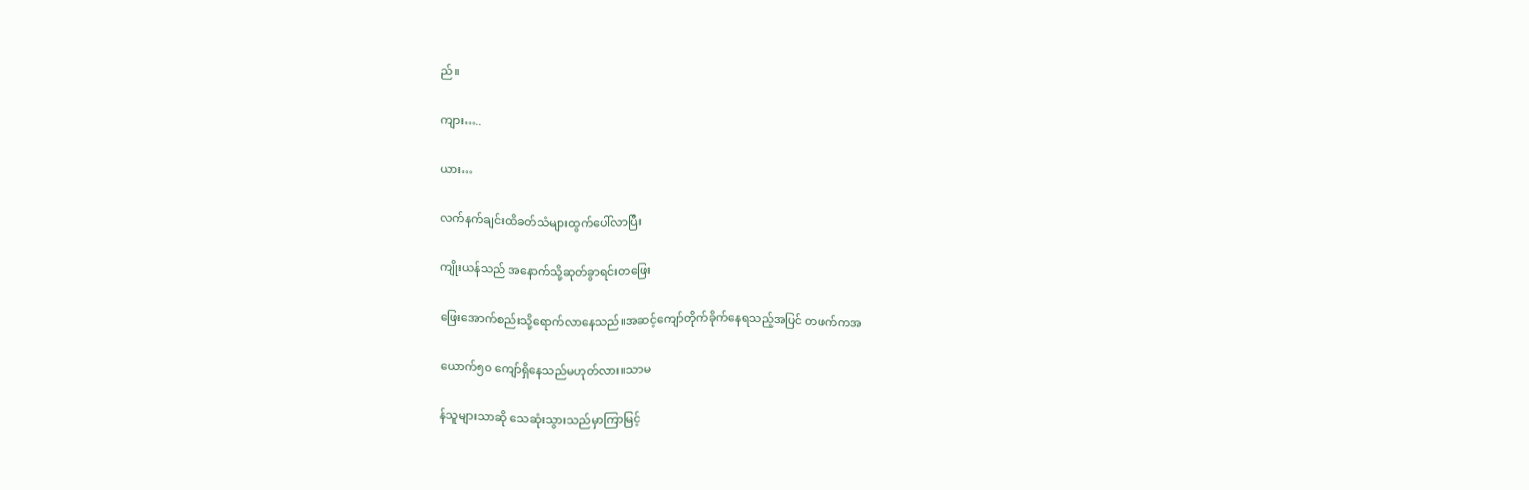ည်။

ကျား…..

ယား…

လက်နက်ချင်းထိခတ်သံများထွက်ပေါ်လာပြီး

ကျိုးယန်သည် အနောက်သို့ဆုတ်ခွာရင်းတဖြေး

ဖြေးအောက်စည်းသို့ရောက်လာနေသည်။အဆင့်ကျော်တိုက်ခိုက်နေရသည့်အပြင် တဖက်ကအ

ယောက်၅၀ ကျော်ရှိနေသည်မဟုတ်လား။သာမ

န်သူများသာဆို သေဆုံးသွားသည်မှာကြာမြင့်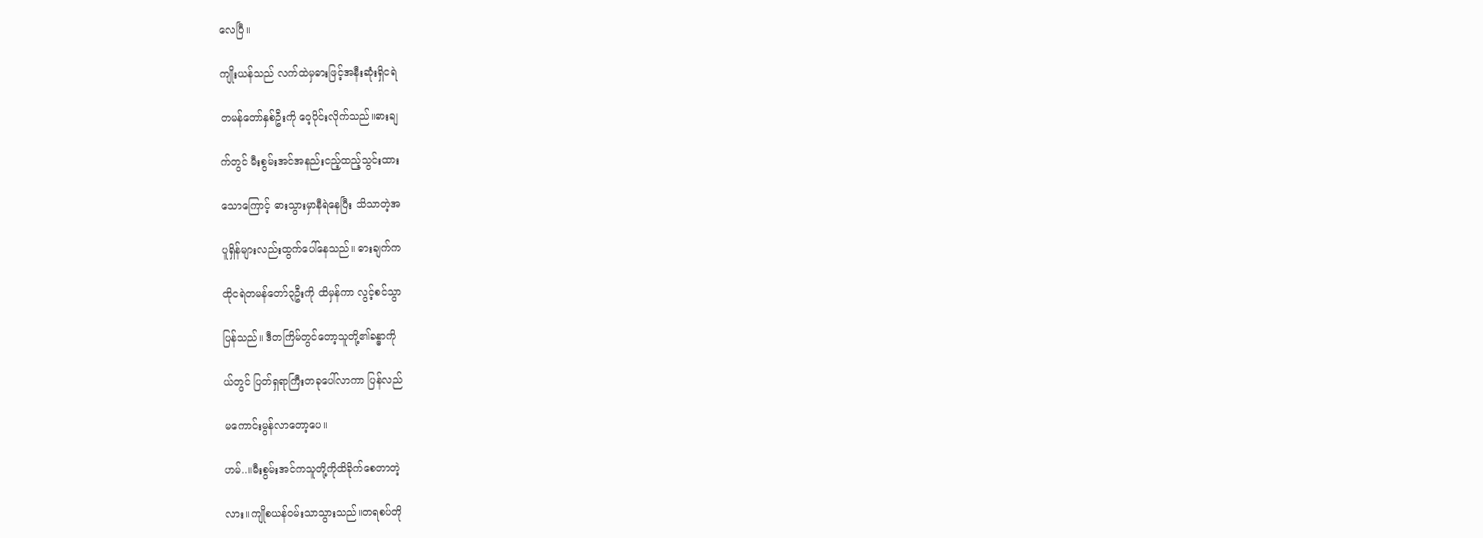လေပြီ။

ကျိုးယန်သည် လက်ထဲမှဓားဖြင့်အနီးဆုံးရှိငရဲ

တမန်တော်နှစ်ဦးကို ဝေ့ပိုင်းလိုက်သည်။ဓားချ

က်တွင် မီးစွမ်းအင်အနည်းငည့်ထည့်သွင်းထား

သောကြောင့် ဓားသွားမှာနီရဲနေပြီး သိသာတဲ့အ

ပူရှိန်များလည်းထွက်ပေါ်နေသည်။ ဓားချက်က

ထိုငရဲတမန်တော်၃ဦးကို ထိမှန်ကာ လွင့်စင်သွာ

ပြန်သည်။ ဒီတကြိမ်တွင်တော့သူတို့၏ခန္ဓာကို

ယ်တွင် ပြတ်ရှရာကြီးတခုပေါ်လာကာ ပြန်လည်

မကောင်းမွန်လာတော့ပေ။

ဟမ်..။မီးစွမ်းအင်ကသူတို့ကိုထိခိုက်စေတာတဲ့

လား။ကျိုစယန်ဝမ်းသာသွားသည်။တရစပ်တို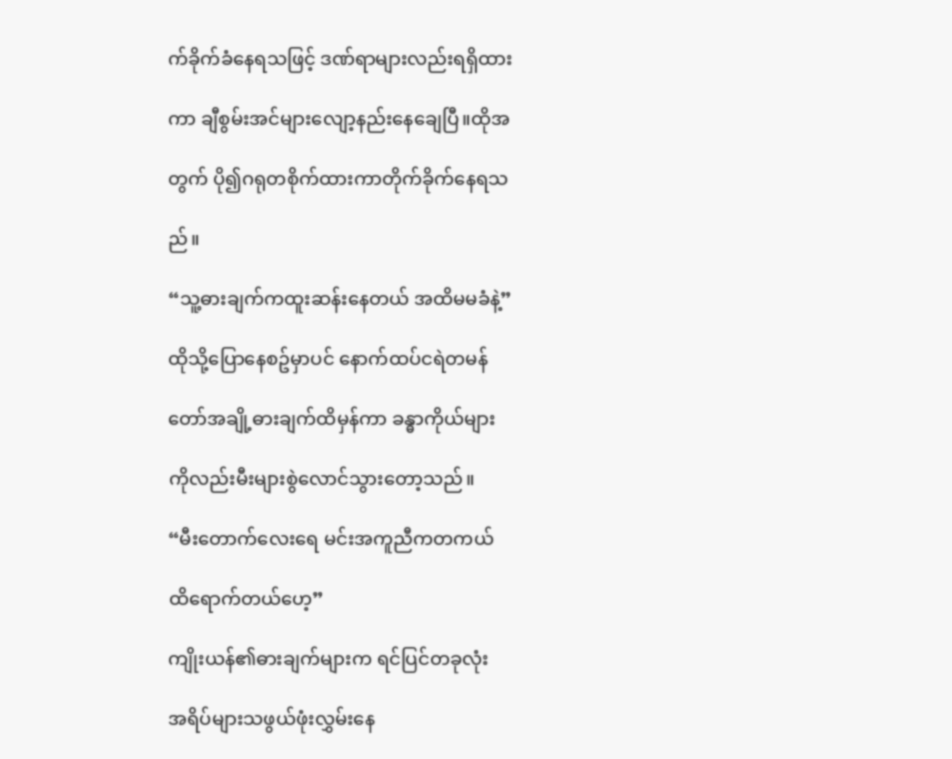က်ခိုက်ခံနေရသဖြင့် ဒဏ်ရာများလည်းရရှိထား

ကာ ချီစွမ်းအင်များလျော့နည်းနေချေပြီ။ထိုအ

တွက် ပို၍ဂရုတစိုက်ထားကာတိုက်ခိုက်နေရသ

ည်။

“သူ့ဓားချက်ကထူးဆန်းနေတယ် အထိမမခံနဲ့”

ထိုသို့ပြောနေစဥ်မှာပင် နောက်ထပ်ငရဲတမန်

တော်အချို့ဓားချက်ထိမှန်ကာ ခန္ဓာကိုယ်များ

ကိုလည်းမီးများစွဲလောင်သွားတော့သည်။

“မီးတောက်လေးရေ မင်းအကူညီကတကယ်

ထိရောက်တယ်ဟေ့”

ကျိုးယန်၏ဓားချက်များက ရင်ပြင်တခုလုံး

အရိပ်များသဖွယ်ဖုံးလွှမ်းနေ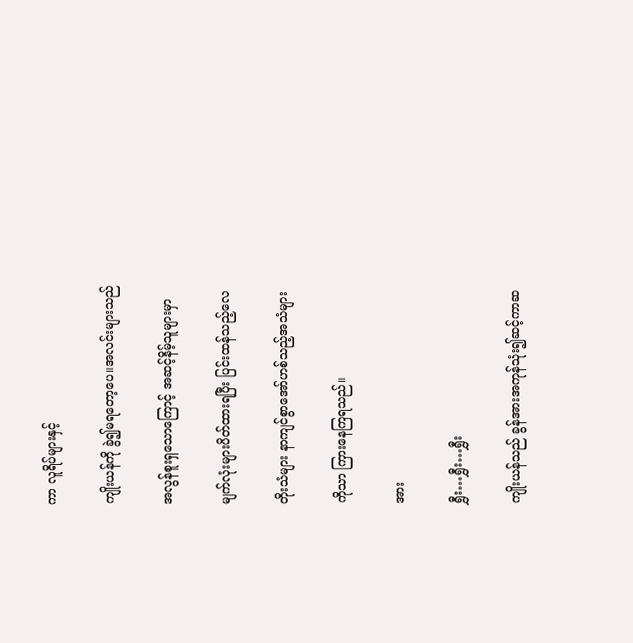ကာ လူရိပ်များနှင့်

ကျိုးယန်ကို ခွဲ၍မရတော့ပေ။အလင်းများသည်

အလွန်စူးရှသောကြောင့် အဆင့်နိမ့်သူများမှာ

မျက်လုံးများပိတ်ထားရပြီး ပြင်းထန်သည့်လေ

တိုးသံများ နာကျင်စွာအော်ဟစ်သည့်အသံများ

ကိုသာ ကြားနေကြရသည်။

အား

ရွှီး…ရွှီး…ရွှီး

ကျိုးယန်သည် ခွန်အားအကုန်သုံး၍ဆင့်ကာဆ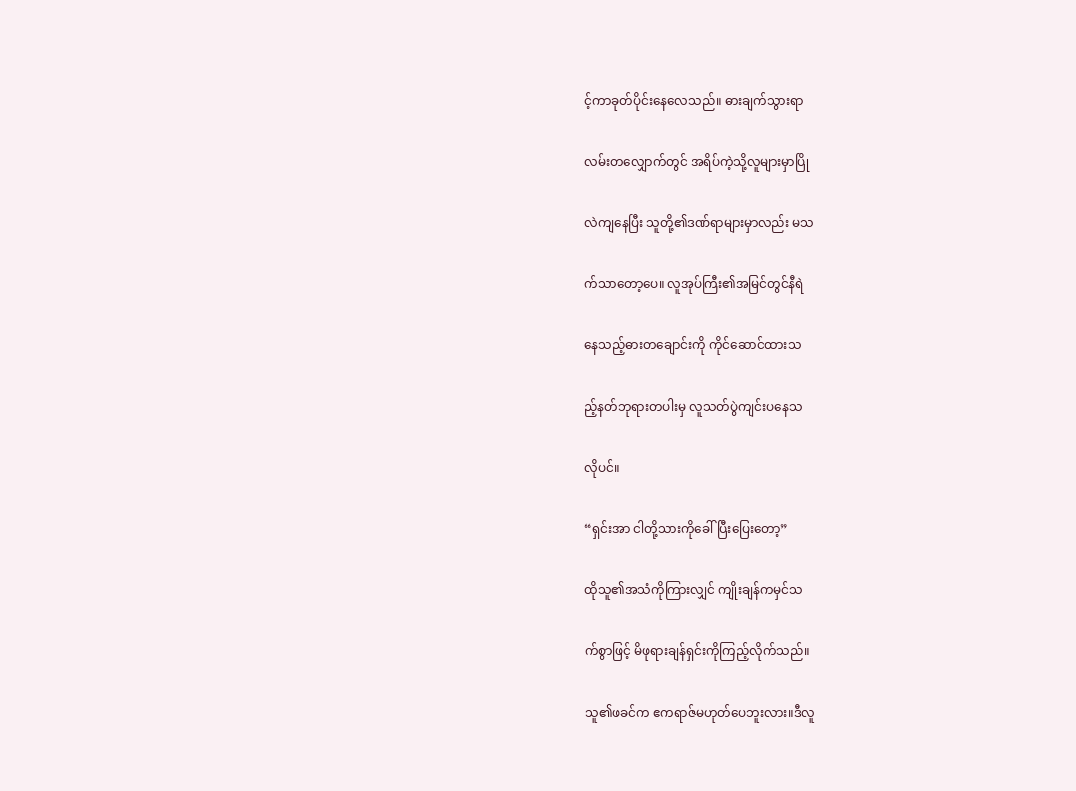င့်ကာခုတ်ပိုင်းနေလေသည်။ ဓားချက်သွားရာ

လမ်းတလျှောက်တွင် အရိပ်ကဲ့သို့လူများမှာပြို

လဲကျနေပြီး သူတို့၏ဒဏ်ရာများမှာလည်း မသ

က်သာတော့ပေ။ လူအုပ်ကြီး၏အမြင်တွင်နီရဲ

နေသည့်ဓားတချောင်းကို ကိုင်ဆောင်ထားသ

ည့်နတ်ဘုရားတပါးမှ လူသတ်ပွဲကျင်းပနေသ

လိုပင်။

“ရှင်းအာ ငါတို့သားကိုခေါ်ပြီးပြေးတော့”

ထိုသူ၏အသံကိုကြားလျှင် ကျိုးချန်ကမှင်သ

က်စွာဖြင့် မိဖုရားချန်ရှင်းကိုကြည့်လိုက်သည်။

သူ၏ဖခင်က ဧကရာဇ်မဟုတ်ပေဘူးလား။ဒီလူ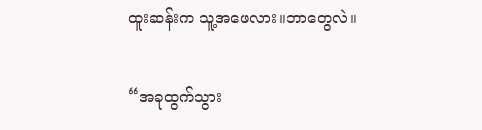ထူးဆန်းက သူ့အဖေလား။ဘာတွေလဲ။

“အခုထွက်သွား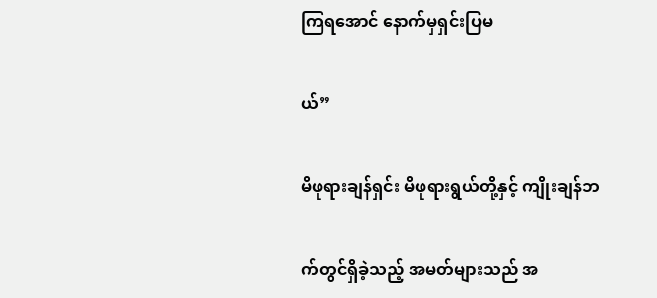ကြရအောင် နောက်မှရှင်းပြမ

ယ်”

မိဖုရားချန်ရှင်း မိဖုရားရွယ်တို့နှင့် ကျိုးချန်ဘ

က်တွင်ရှိခဲ့သည့် အမတ်များသည် အ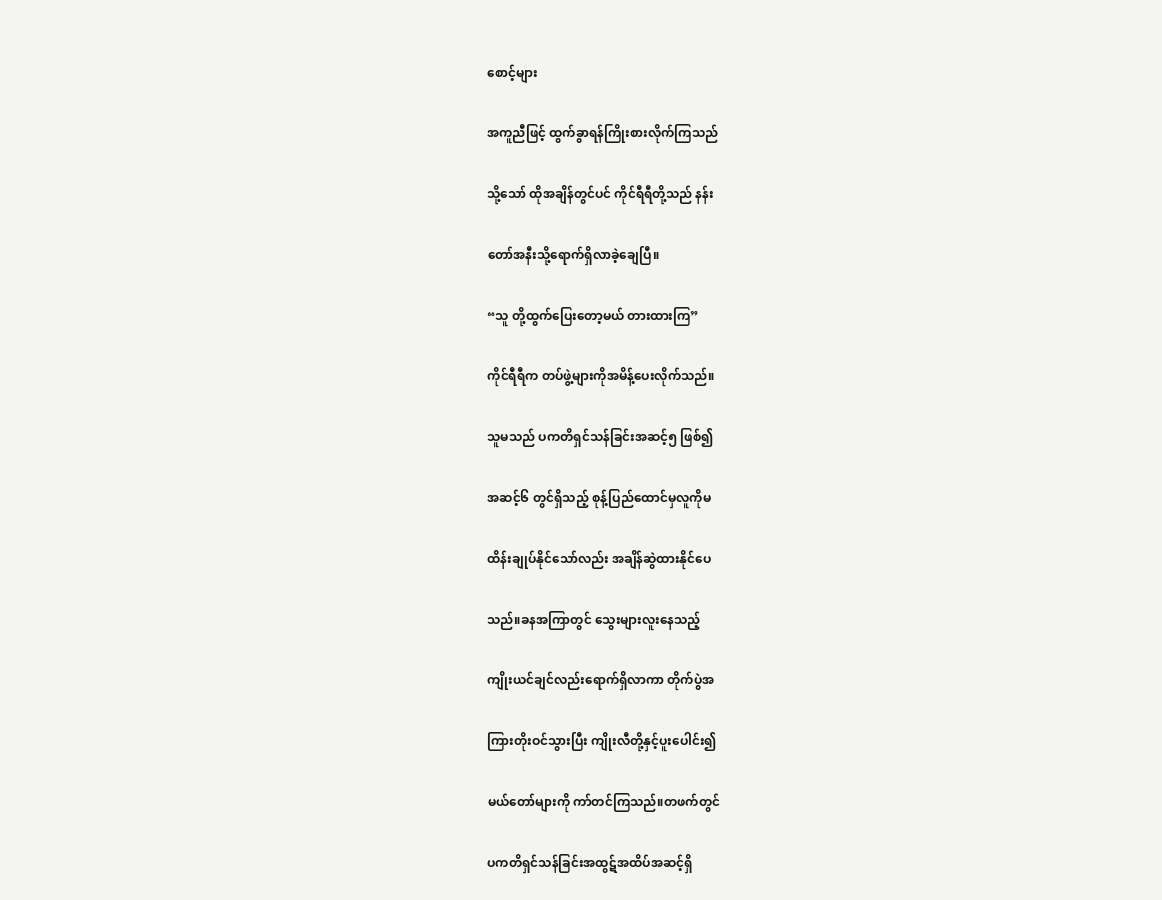စောင့်များ

အကူညီဖြင့် ထွက်ခွာရန်ကြိုးစားလိုက်ကြသည်

သို့သော် ထိုအချိန်တွင်ပင် ကိုင်ရီရီတို့သည် နန်း

တော်အနီးသို့ရောက်ရှိလာခဲ့ချေပြီ။

“သူ တို့ထွက်ပြေးတော့မယ် တားထားကြ”

ကိုင်ရီရီက တပ်ဖွဲ့များကိုအမိန့်ပေးလိုက်သည်။

သူမသည် ပကတိရှင်သန်ခြင်းအဆင့်၅ ဖြစ်၍

အဆင့်၆ တွင်ရှိသည့် စုန့်ပြည်ထောင်မှလူကိုမ

ထိန်းချုပ်နိုင်သော်လည်း အချိန်ဆွဲထားနိုင်ပေ

သည်။ခနအကြာတွင် သွေးများလူးနေသည့်

ကျိုးယင်ချင်လည်းရောက်ရှိလာကာ တိုက်ပွဲအ

ကြားတိုးဝင်သွားပြီး ကျိုးလီတို့နှင့်ပူးပေါင်း၍

မယ်တော်များကို ကာ်တင်ကြသည်။တဖက်တွင်

ပကတိရှင်သန်ခြင်းအထွဋ်အထိပ်အဆင့်ရှိ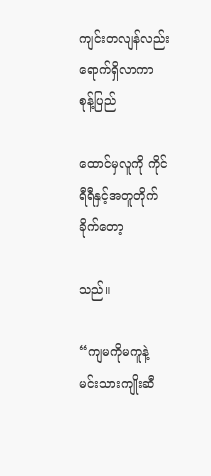ကျင်းတလျန်လည်းရောက်ရှိလာကာ စုန့်ပြည်

ထောင်မှလူကို ကိုင်ရီရီနှင့်အတူတိုက်ခိုက်တော့

သည်။

“ကျမကိုမကူနဲ့ မင်းသားကျိုးဆီ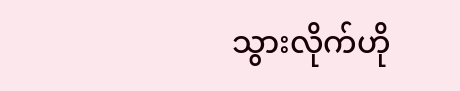သွားလိုက်ဟို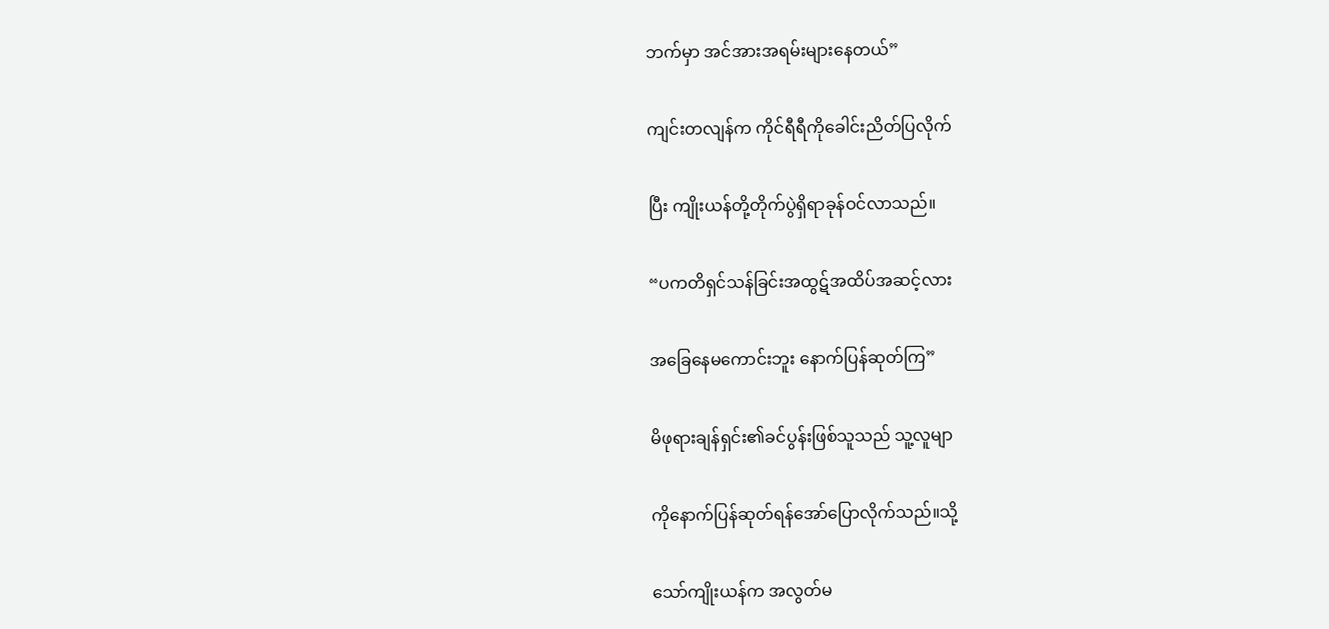ဘက်မှာ အင်အားအရမ်းများနေတယ်”

ကျင်းတလျန်က ကိုင်ရီရီကိုခေါင်းညိတ်ပြလိုက်

ပြီး ကျိုးယန်တို့တိုက်ပွဲရှိရာခုန်ဝင်လာသည်။

“ပကတိရှင်သန်ခြင်းအထွဋ်အထိပ်အဆင့်လား

အခြေနေမကောင်းဘူး နောက်ပြန်ဆုတ်ကြ”

မိဖုရားချန်ရှင်း၏ခင်ပွန်းဖြစ်သူသည် သူ့လူမျာ

ကိုနောက်ပြန်ဆုတ်ရန်အော်ပြောလိုက်သည်။သို့

သော်ကျိုးယန်က အလွတ်မ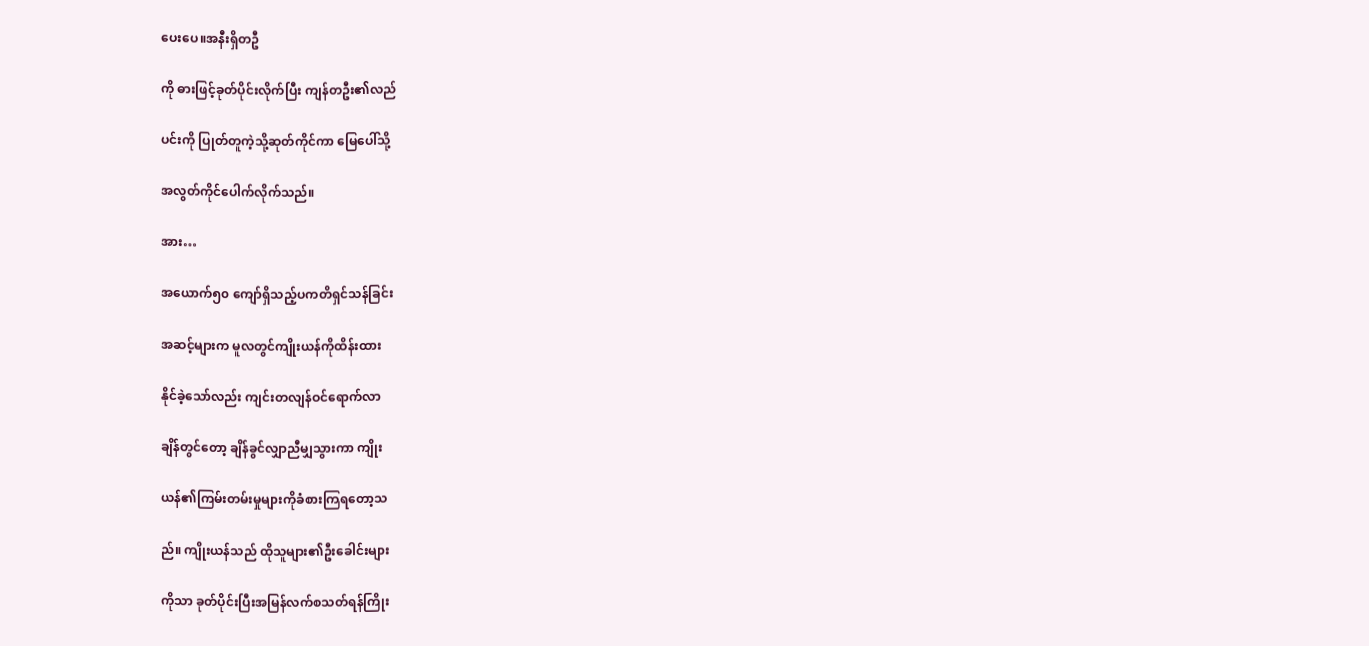ပေးပေ။အနီးရှိတဦ

ကို ဓားဖြင့်ခုတ်ပိုင်းလိုက်ပြီး ကျန်တဦး၏လည်

ပင်းကို ပြုတ်တူကဲ့သို့ဆုတ်ကိုင်ကာ မြေပေါ်သို့

အလွတ်ကိုင်ပေါက်လိုက်သည်။

အား…

အယောက်၅၀ ကျော်ရှိသည့်ပကတိရှင်သန်ခြင်း

အဆင့်များက မူလတွင်ကျိုးယန်ကိုထိန်းထား

နိုင်ခဲ့သော်လည်း ကျင်းတလျန်ဝင်ရောက်လာ

ချိန်တွင်တော့ ချိန်ခွင်လျှာညီမျှသွားကာ ကျိုး

ယန်၏ကြမ်းတမ်းမှုများကိုခံစားကြရတော့သ

ည်။ ကျိုးယန်သည် ထိုသူများ၏ဦးခေါင်းများ

ကိုသာ ခုတ်ပိုင်းပြီးအမြန်လက်စသတ်ရန်ကြိုး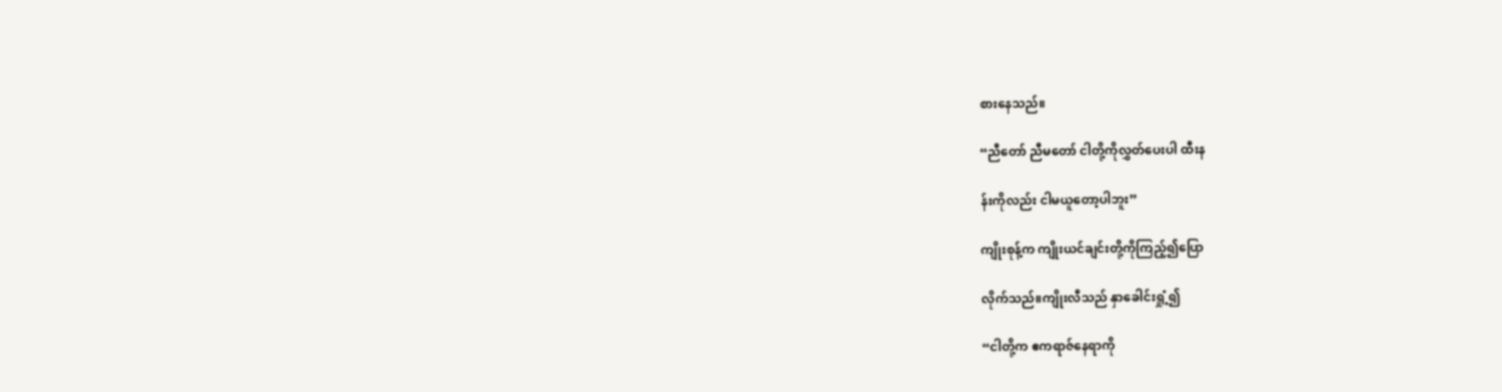စားနေသည်။

“ညီတော် ညီမတော် ငါတို့ကိုလွှတ်ပေးပါ ထီးန

န်းကိုလည်း ငါမယူတော့ပါဘူး”

ကျိုးစုန့်က ကျိုးယင်ချင်းတို့ကိုကြည့်၍ပြော

လိုက်သည်။ကျိုးလီသည် နှာခေါင်းရှုံ့၍

“ငါတို့က ဧကရာဇ်နေရာကို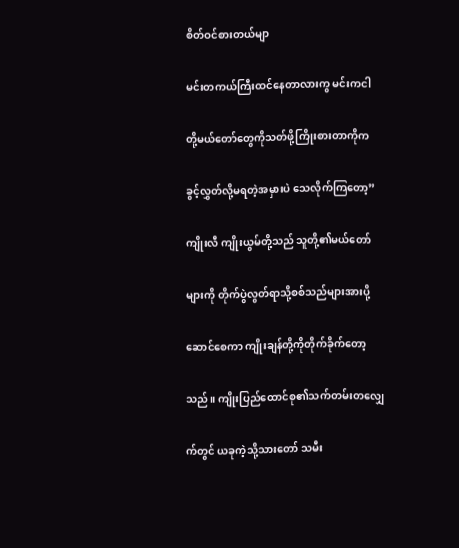စိတ်ဝင်စားတယ်မျာ

မင်းတကယ်ကြီးထင်နေတာလားကွ မင်းကငါ

တို့မယ်တော်တွေကိုသတ်ဖို့ကြိုးစားတာကိုက

ခွင့်လွှတ်လို့မရတဲ့အမှားပဲ သေလိုက်ကြတော့”

ကျိုးလီ ကျိုးယွမ်တို့သည် သူတို့၏မယ်တော်

များကို တိုက်ပွဲလွတ်ရာသို့စစ်သည်များအားပို့

ဆောင်စေကာ ကျိုးချန်တို့ကိုတိုက်ခိုက်တော့

သည်။ ကျိုးပြည်ထောင်စု၏သက်တမ်းတလျှေ

က်တွင် ယခုကဲ့သို့သားတော် သမီး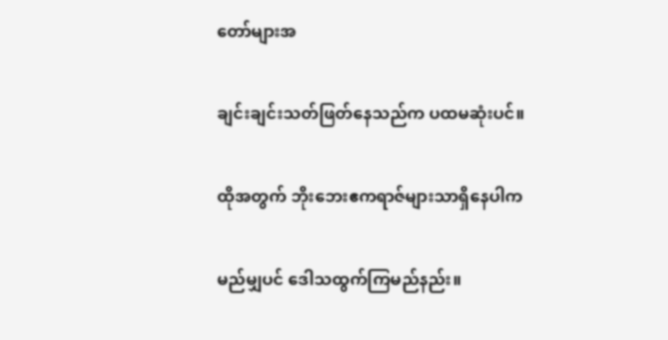တော်များအ

ချင်းချင်းသတ်ဖြတ်နေသည်က ပထမဆုံးပင်။

ထိုအတွက် ဘိုးဘေးဧကရာဇ်များသာရှိနေပါက

မည်မျှပင် ဒေါသထွက်ကြမည်နည်း။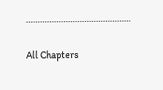………………………………………

All Chapters